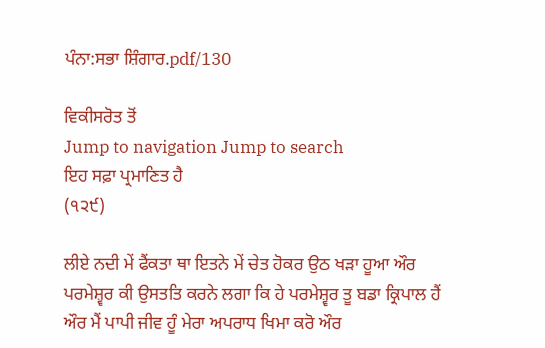ਪੰਨਾ:ਸਭਾ ਸ਼ਿੰਗਾਰ.pdf/130

ਵਿਕੀਸਰੋਤ ਤੋਂ
Jump to navigation Jump to search
ਇਹ ਸਫ਼ਾ ਪ੍ਰਮਾਣਿਤ ਹੈ
(੧੨੯)

ਲੀਏ ਨਦੀ ਮੇਂ ਫੈਂਕਤਾ ਥਾ ਇਤਨੇ ਮੇਂ ਚੇਤ ਹੋਕਰ ਉਠ ਖੜਾ ਹੂਆ ਔਰ ਪਰਮੇਸ਼੍ਵਰ ਕੀ ਉਸਤਤਿ ਕਰਨੇ ਲਗਾ ਕਿ ਹੇ ਪਰਮੇਸ਼੍ਵਰ ਤੂ ਬਡਾ ਕ੍ਰਿਪਾਲ ਹੈਂ ਔਰ ਮੈਂ ਪਾਪੀ ਜੀਵ ਹੂੰ ਮੇਰਾ ਅਪਰਾਧ ਖਿਮਾ ਕਰੋ ਔਰ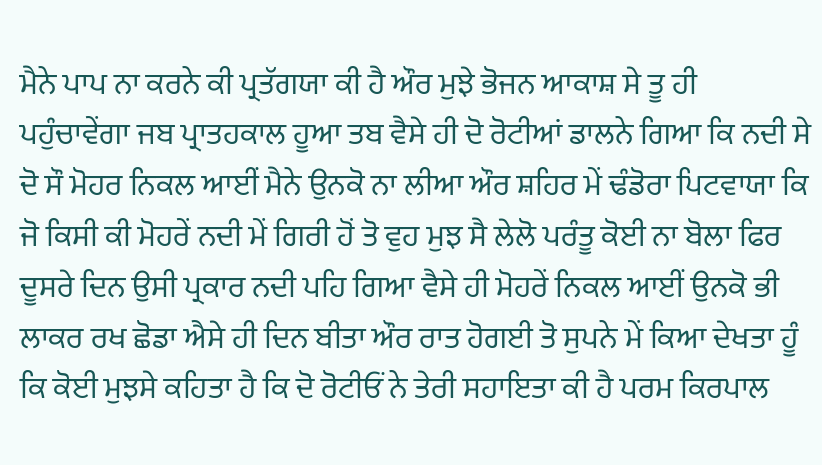ਮੈਨੇ ਪਾਪ ਨਾ ਕਰਨੇ ਕੀ ਪ੍ਰਤੱਗਯਾ ਕੀ ਹੈ ਔਰ ਮੁਝੇ ਭੋਜਨ ਆਕਾਸ਼ ਸੇ ਤੂ ਹੀ ਪਹੁੰਚਾਵੇਂਗਾ ਜਬ ਪ੍ਰਾਤਹਕਾਲ ਹੂਆ ਤਬ ਵੈਸੇ ਹੀ ਦੋ ਰੋਟੀਆਂ ਡਾਲਨੇ ਗਿਆ ਕਿ ਨਦੀ ਸੇ ਦੋ ਸੌ ਮੋਹਰ ਨਿਕਲ ਆਈਂ ਮੈਨੇ ਉਨਕੋ ਨਾ ਲੀਆ ਔਰ ਸ਼ਹਿਰ ਮੇਂ ਢੰਡੋਰਾ ਪਿਟਵਾਯਾ ਕਿ ਜੋ ਕਿਸੀ ਕੀ ਮੋਹਰੇਂ ਨਦੀ ਮੇਂ ਗਿਰੀ ਹੋਂ ਤੋ ਵੁਹ ਮੁਝ ਸੈ ਲੇਲੋ ਪਰੰਤੂ ਕੋਈ ਨਾ ਬੋਲਾ ਫਿਰ ਦੂਸਰੇ ਦਿਨ ਉਸੀ ਪ੍ਰਕਾਰ ਨਦੀ ਪਹਿ ਗਿਆ ਵੈਸੇ ਹੀ ਮੋਹਰੇਂ ਨਿਕਲ ਆਈਂ ਉਨਕੋ ਭੀ ਲਾਕਰ ਰਖ ਛੋਡਾ ਐਸੇ ਹੀ ਦਿਨ ਬੀਤਾ ਔਰ ਰਾਤ ਹੋਗਈ ਤੋ ਸੁਪਨੇ ਮੇਂ ਕਿਆ ਦੇਖਤਾ ਹੂੰ ਕਿ ਕੋਈ ਮੁਝਸੇ ਕਹਿਤਾ ਹੈ ਕਿ ਦੋ ਰੋਟੀਓਂ ਨੇ ਤੇਰੀ ਸਹਾਇਤਾ ਕੀ ਹੈ ਪਰਮ ਕਿਰਪਾਲ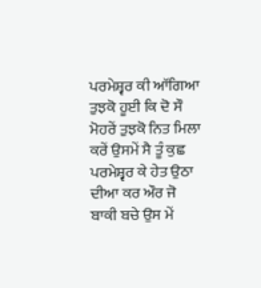ਪਰਮੇਸ਼੍ਵਰ ਕੀ ਆੱਗਿਆ ਤੁਝਕੋ ਹੂਈ ਕਿ ਦੋ ਸੌ ਮੋਹਰੇਂ ਤੁਝਕੋ ਨਿਤ ਮਿਲਾ ਕਰੇਂ ਉਸਮੇਂ ਸੈ ਤੂੰ ਕੁਛ ਪਰਮੇਸ਼੍ਵਰ ਕੇ ਹੇਤ ਉਠਾ ਦੀਆ ਕਰ ਔਰ ਜੋ ਬਾਕੀ ਬਚੇ ਉਸ ਮੇਂ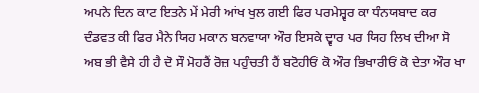ਅਪਨੇ ਦਿਨ ਕਾਟ ਇਤਨੇ ਮੇਂ ਮੇਰੀ ਆਂਖ ਖੁਲ ਗਈ ਫਿਰ ਪਰਮੇਸ਼੍ਵਰ ਕਾ ਧੰਨਯਬਾਦ ਕਰ ਦੰਡਵਤ ਕੀ ਫਿਰ ਮੈਨੇ ਯਿਹ ਮਕਾਨ ਬਨਵਾਯਾ ਔਰ ਇਸਕੇ ਦ੍ਵਾਰ ਪਰ ਯਿਹ ਲਿਖ ਦੀਆ ਸੋ ਅਬ ਭੀ ਵੈਸੇ ਹੀ ਹੈ ਦੋ ਸੌ ਮੋਹਰੈਂ ਰੋਜ਼ ਪਹੁੰਚਤੀ ਹੈਂ ਬਟੋਹੀਓਂ ਕੋ ਔਰ ਭਿਖਾਰੀਓਂ ਕੋ ਦੇਤਾ ਔਰ ਖਾ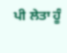ਪੀ ਲੇਤਾ ਹੂੰ